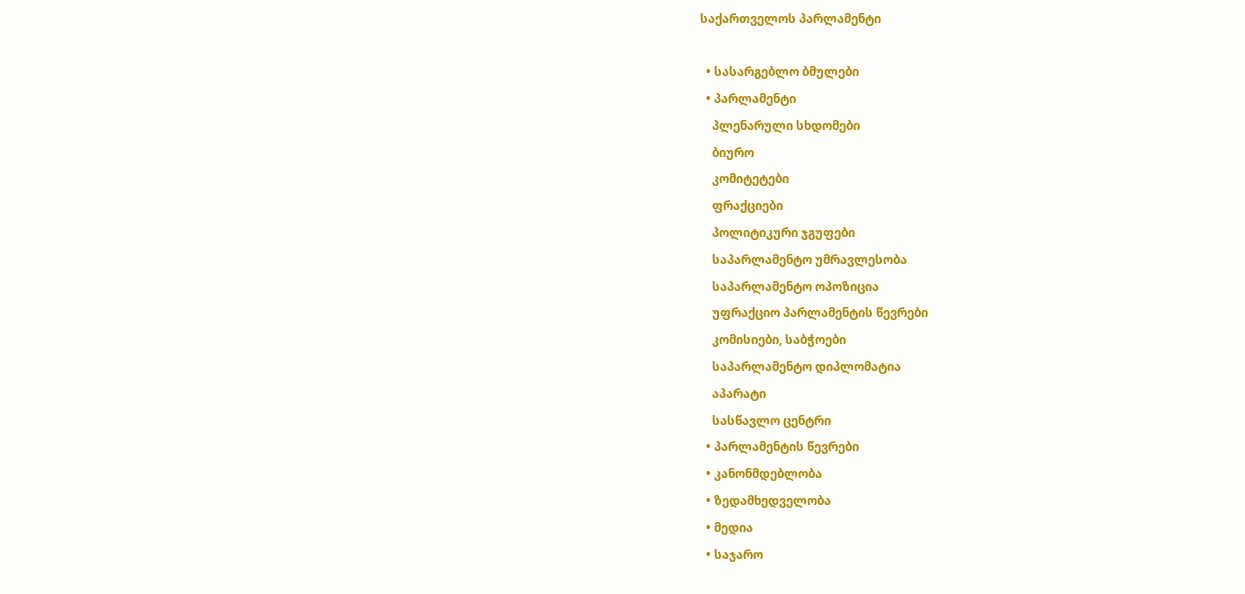საქართველოს პარლამენტი

  • სასარგებლო ბმულები
  • პარლამენტი
    პლენარული სხდომები
    ბიურო
    კომიტეტები
    ფრაქციები
    პოლიტიკური ჯგუფები
    საპარლამენტო უმრავლესობა
    საპარლამენტო ოპოზიცია
    უფრაქციო პარლამენტის წევრები
    კომისიები, საბჭოები
    საპარლამენტო დიპლომატია
    აპარატი
    სასწავლო ცენტრი
  • პარლამენტის წევრები
  • კანონმდებლობა
  • ზედამხედველობა
  • მედია
  • საჯარო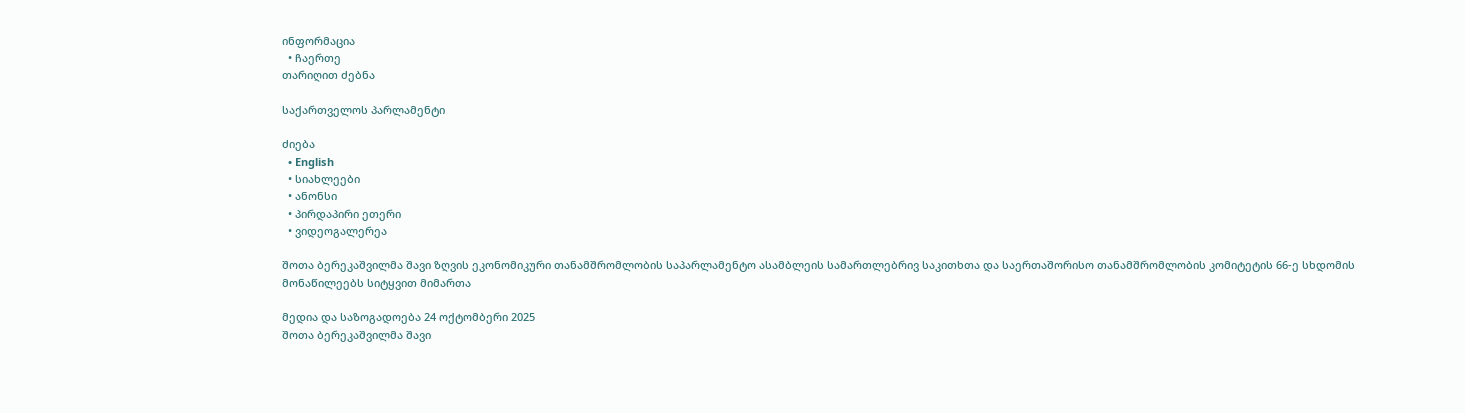ინფორმაცია
  • ჩაერთე
თარიღით ძებნა

საქართველოს პარლამენტი

ძიება
  • English
  • სიახლეები
  • ანონსი
  • პირდაპირი ეთერი
  • ვიდეოგალერეა

შოთა ბერეკაშვილმა შავი ზღვის ეკონომიკური თანამშრომლობის საპარლამენტო ასამბლეის სამართლებრივ საკითხთა და საერთაშორისო თანამშრომლობის კომიტეტის 66-ე სხდომის მონაწილეებს სიტყვით მიმართა

მედია და საზოგადოება 24 ოქტომბერი 2025
შოთა ბერეკაშვილმა შავი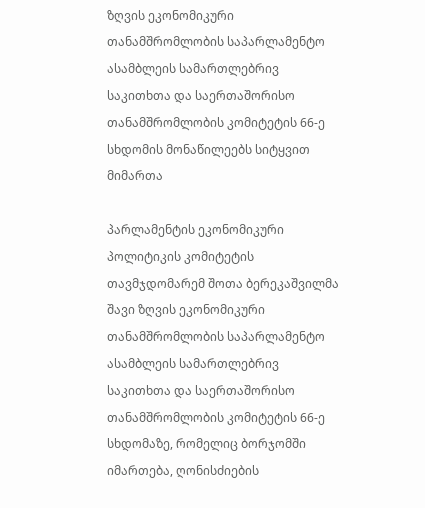ზღვის ეკონომიკური თანამშრომლობის საპარლამენტო ასამბლეის სამართლებრივ საკითხთა და საერთაშორისო თანამშრომლობის კომიტეტის 66-ე სხდომის მონაწილეებს სიტყვით მიმართა

პარლამენტის ეკონომიკური პოლიტიკის კომიტეტის თავმჯდომარემ შოთა ბერეკაშვილმა შავი ზღვის ეკონომიკური თანამშრომლობის საპარლამენტო ასამბლეის სამართლებრივ საკითხთა და საერთაშორისო თანამშრომლობის კომიტეტის 66-ე სხდომაზე, რომელიც ბორჯომში იმართება, ღონისძიების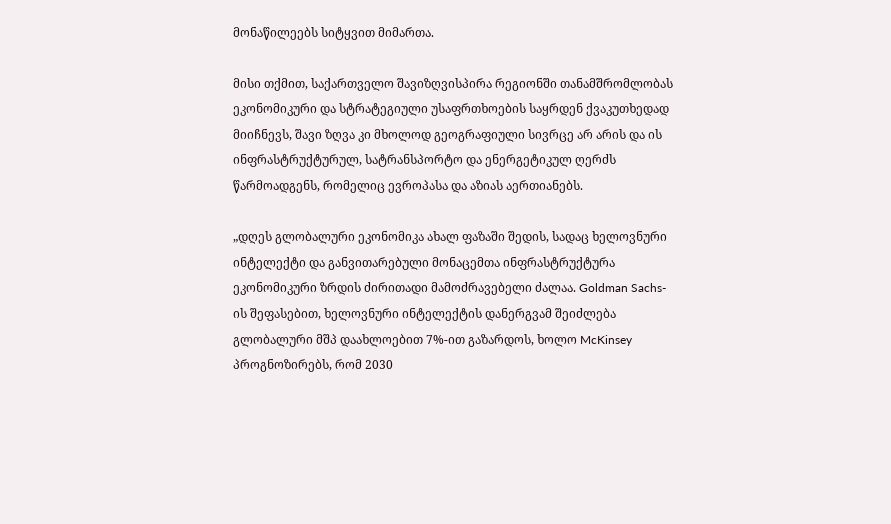მონაწილეებს სიტყვით მიმართა.

მისი თქმით, საქართველო შავიზღვისპირა რეგიონში თანამშრომლობას ეკონომიკური და სტრატეგიული უსაფრთხოების საყრდენ ქვაკუთხედად მიიჩნევს, შავი ზღვა კი მხოლოდ გეოგრაფიული სივრცე არ არის და ის ინფრასტრუქტურულ, სატრანსპორტო და ენერგეტიკულ ღერძს წარმოადგენს, რომელიც ევროპასა და აზიას აერთიანებს.

„დღეს გლობალური ეკონომიკა ახალ ფაზაში შედის, სადაც ხელოვნური ინტელექტი და განვითარებული მონაცემთა ინფრასტრუქტურა ეკონომიკური ზრდის ძირითადი მამოძრავებელი ძალაა. Goldman Sachs-ის შეფასებით, ხელოვნური ინტელექტის დანერგვამ შეიძლება გლობალური მშპ დაახლოებით 7%-ით გაზარდოს, ხოლო McKinsey პროგნოზირებს, რომ 2030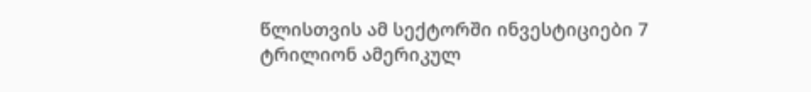წლისთვის ამ სექტორში ინვესტიციები 7 ტრილიონ ამერიკულ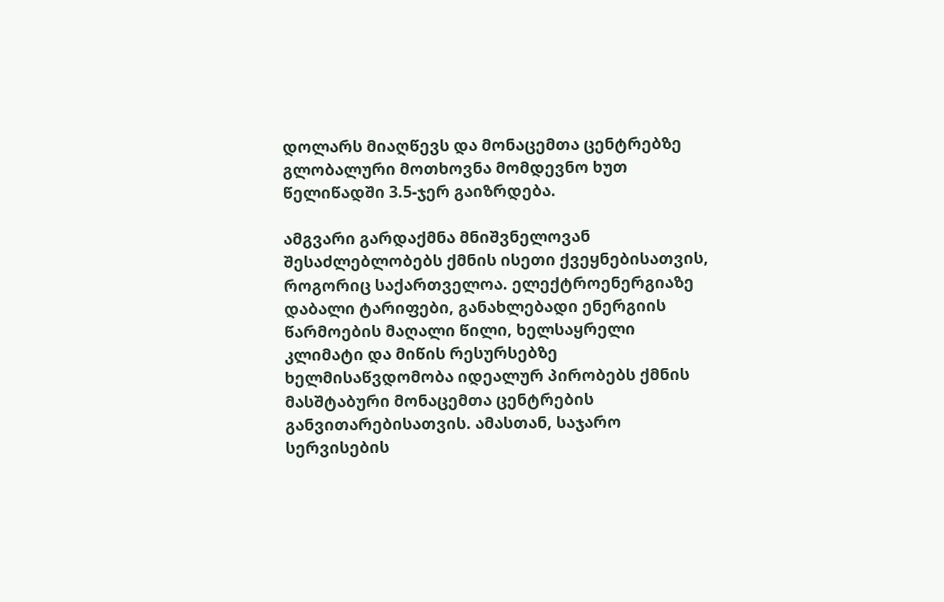დოლარს მიაღწევს და მონაცემთა ცენტრებზე გლობალური მოთხოვნა მომდევნო ხუთ წელიწადში 3.5-ჯერ გაიზრდება.

ამგვარი გარდაქმნა მნიშვნელოვან შესაძლებლობებს ქმნის ისეთი ქვეყნებისათვის, როგორიც საქართველოა. ელექტროენერგიაზე დაბალი ტარიფები, განახლებადი ენერგიის წარმოების მაღალი წილი, ხელსაყრელი კლიმატი და მიწის რესურსებზე ხელმისაწვდომობა იდეალურ პირობებს ქმნის მასშტაბური მონაცემთა ცენტრების განვითარებისათვის. ამასთან, საჯარო სერვისების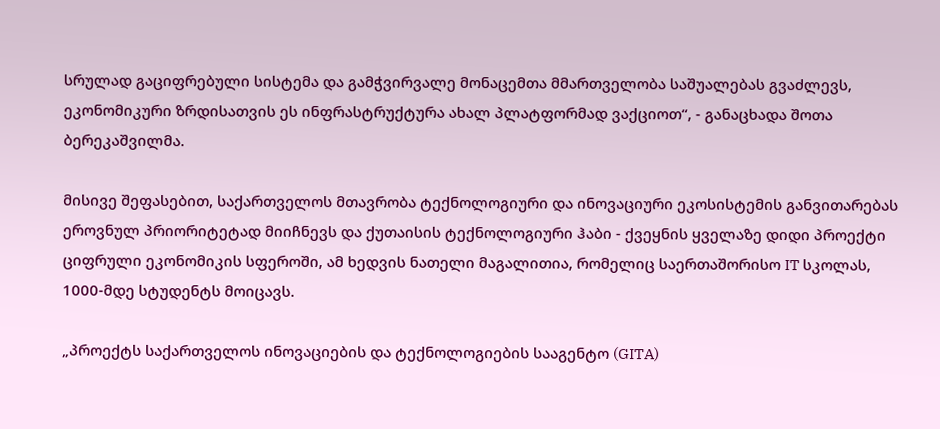სრულად გაციფრებული სისტემა და გამჭვირვალე მონაცემთა მმართველობა საშუალებას გვაძლევს, ეკონომიკური ზრდისათვის ეს ინფრასტრუქტურა ახალ პლატფორმად ვაქციოთ“, - განაცხადა შოთა ბერეკაშვილმა.

მისივე შეფასებით, საქართველოს მთავრობა ტექნოლოგიური და ინოვაციური ეკოსისტემის განვითარებას ეროვნულ პრიორიტეტად მიიჩნევს და ქუთაისის ტექნოლოგიური ჰაბი - ქვეყნის ყველაზე დიდი პროექტი ციფრული ეკონომიკის სფეროში, ამ ხედვის ნათელი მაგალითია, რომელიც საერთაშორისო IT სკოლას, 1000-მდე სტუდენტს მოიცავს.

„პროექტს საქართველოს ინოვაციების და ტექნოლოგიების სააგენტო (GITA)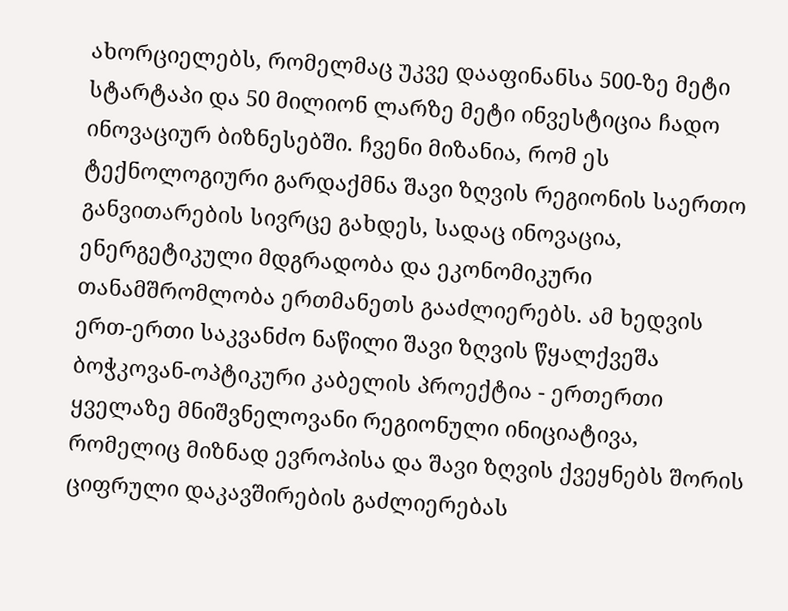ახორციელებს, რომელმაც უკვე დააფინანსა 500-ზე მეტი სტარტაპი და 50 მილიონ ლარზე მეტი ინვესტიცია ჩადო ინოვაციურ ბიზნესებში. ჩვენი მიზანია, რომ ეს ტექნოლოგიური გარდაქმნა შავი ზღვის რეგიონის საერთო განვითარების სივრცე გახდეს, სადაც ინოვაცია, ენერგეტიკული მდგრადობა და ეკონომიკური თანამშრომლობა ერთმანეთს გააძლიერებს. ამ ხედვის ერთ-ერთი საკვანძო ნაწილი შავი ზღვის წყალქვეშა ბოჭკოვან-ოპტიკური კაბელის პროექტია - ერთერთი ყველაზე მნიშვნელოვანი რეგიონული ინიციატივა, რომელიც მიზნად ევროპისა და შავი ზღვის ქვეყნებს შორის ციფრული დაკავშირების გაძლიერებას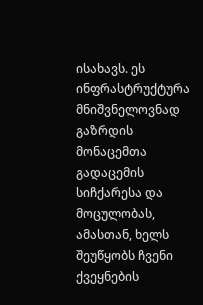ისახავს. ეს ინფრასტრუქტურა მნიშვნელოვნად გაზრდის მონაცემთა გადაცემის სიჩქარესა და მოცულობას, ამასთან, ხელს შეუწყობს ჩვენი ქვეყნების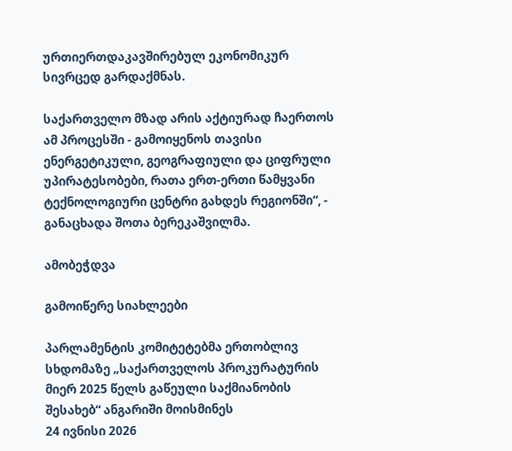ურთიერთდაკავშირებულ ეკონომიკურ სივრცედ გარდაქმნას.

საქართველო მზად არის აქტიურად ჩაერთოს ამ პროცესში - გამოიყენოს თავისი ენერგეტიკული, გეოგრაფიული და ციფრული უპირატესობები, რათა ერთ-ერთი წამყვანი ტექნოლოგიური ცენტრი გახდეს რეგიონში“, - განაცხადა შოთა ბერეკაშვილმა.

ამობეჭდვა

გამოიწერე სიახლეები

პარლამენტის კომიტეტებმა ერთობლივ სხდომაზე „საქართველოს პროკურატურის მიერ 2025 წელს გაწეული საქმიანობის შესახებ“ ანგარიში მოისმინეს
24 ივნისი 2026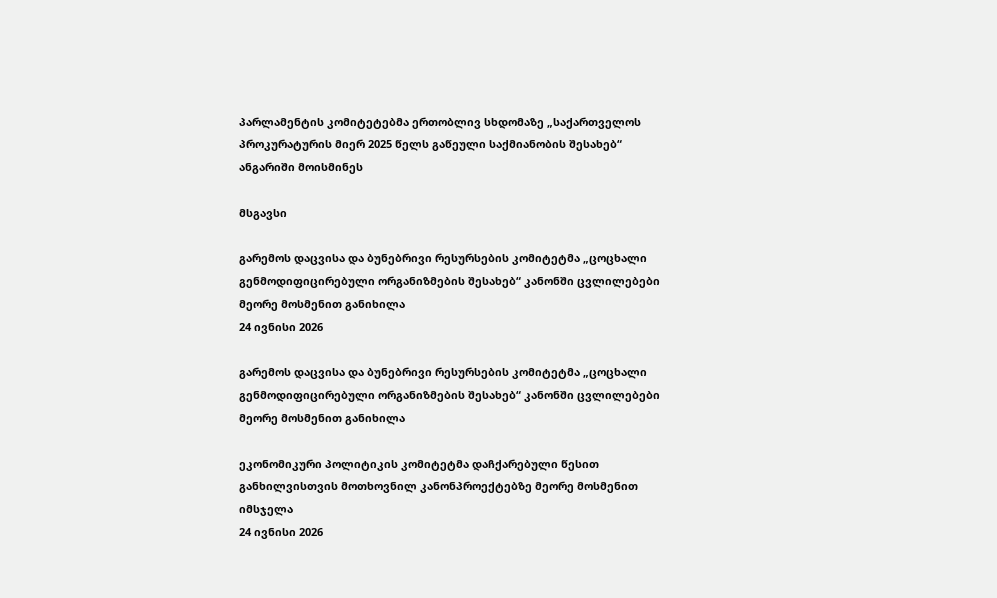პარლამენტის კომიტეტებმა ერთობლივ სხდომაზე „საქართველოს პროკურატურის მიერ 2025 წელს გაწეული საქმიანობის შესახებ“ ანგარიში მოისმინეს

მსგავსი

გარემოს დაცვისა და ბუნებრივი რესურსების კომიტეტმა „ცოცხალი გენმოდიფიცირებული ორგანიზმების შესახებ“ კანონში ცვლილებები მეორე მოსმენით განიხილა
24 ივნისი 2026

გარემოს დაცვისა და ბუნებრივი რესურსების კომიტეტმა „ცოცხალი გენმოდიფიცირებული ორგანიზმების შესახებ“ კანონში ცვლილებები მეორე მოსმენით განიხილა

ეკონომიკური პოლიტიკის კომიტეტმა დაჩქარებული წესით განხილვისთვის მოთხოვნილ კანონპროექტებზე მეორე მოსმენით იმსჯელა
24 ივნისი 2026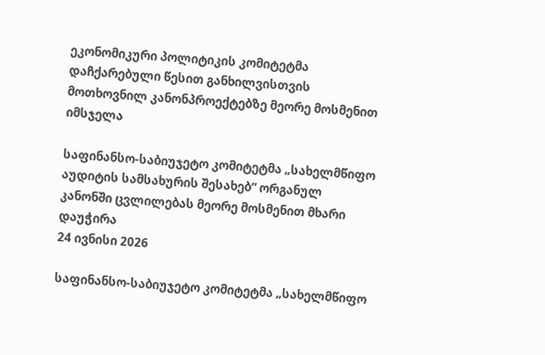ეკონომიკური პოლიტიკის კომიტეტმა დაჩქარებული წესით განხილვისთვის მოთხოვნილ კანონპროექტებზე მეორე მოსმენით იმსჯელა

საფინანსო-საბიუჯეტო კომიტეტმა „სახელმწიფო აუდიტის სამსახურის შესახებ“ ორგანულ კანონში ცვლილებას მეორე მოსმენით მხარი დაუჭირა
24 ივნისი 2026

საფინანსო-საბიუჯეტო კომიტეტმა „სახელმწიფო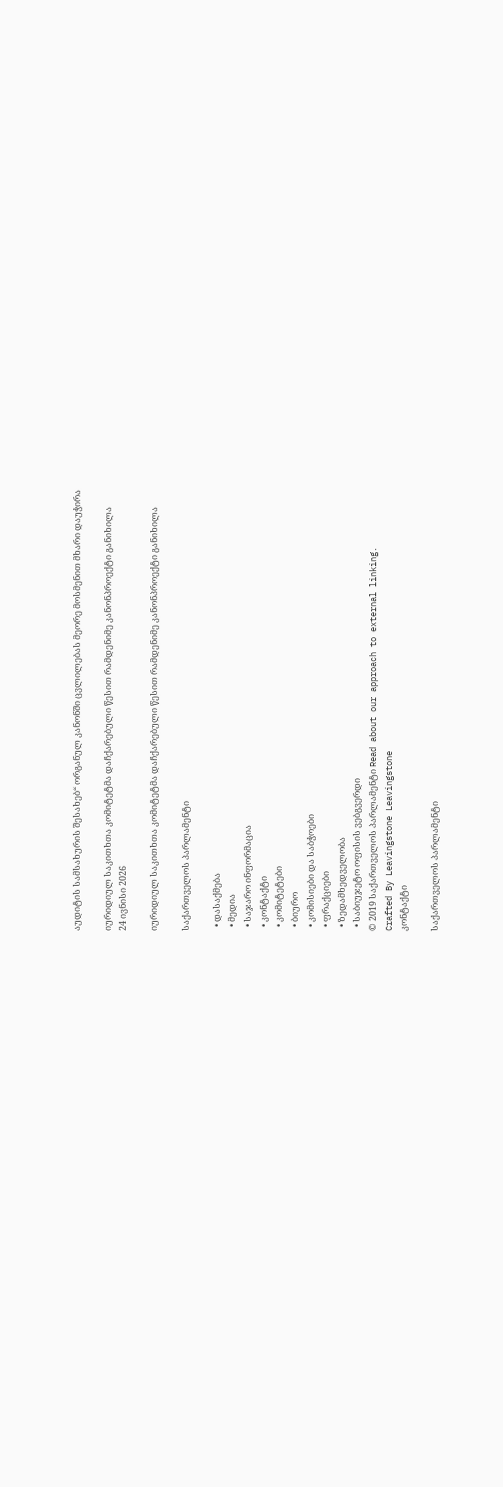აუდიტის სამსახურის შესახებ“ ორგანულ კანონში ცვლილებას მეორე მოსმენით მხარი დაუჭირა

იურიდიულ საკითხთა კომიტეტმა დაჩქარებული წესით რამდენიმე კანონპროექტი განიხილა
24 ივნისი 2026

იურიდიულ საკითხთა კომიტეტმა დაჩქარებული წესით რამდენიმე კანონპროექტი განიხილა

საქართველოს პარლამენტი

  • დასაქმება
  • მედია
  • საჯარო ინფორმაცია
  • კონტაქტი
  • კომიტეტები
  • ბიურო
  • კომისიები და საბჭოები
  • ფრაქციები
  • ზედამხედველობა
  • საბიუჯეტო ოფისის ვებგვერდი
© 2019 საქართველოს პარლამენტი Read about our approach to external linking.
Crafted By Leavingstone Leavingstone
კონტაქტი

საქართველოს პარლამენტი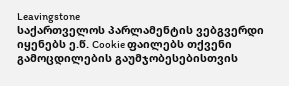Leavingstone
საქართველოს პარლამენტის ვებგვერდი იყენებს ე.წ. Cookie ფაილებს თქვენი გამოცდილების გაუმჯობესებისთვის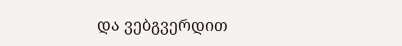და ვებგვერდით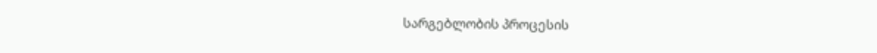სარგებლობის პროცესის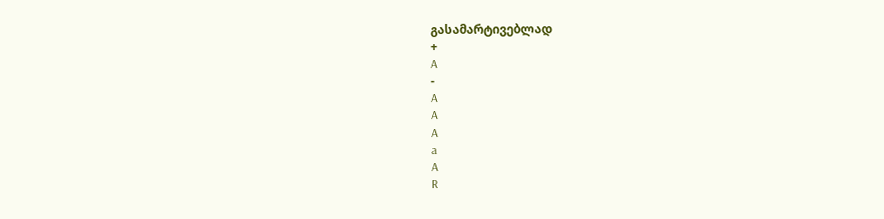გასამარტივებლად
+
A
-
A
A
A
a
A
R